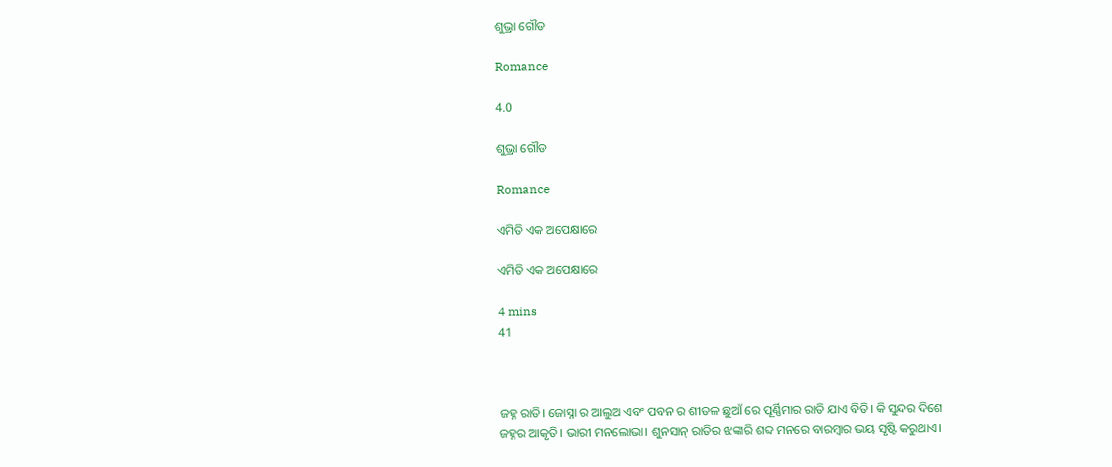ଶୁଭ୍ରା ଗୌଡ

Romance

4.0

ଶୁଭ୍ରା ଗୌଡ

Romance

ଏମିତି ଏକ ଅପେକ୍ଷାରେ

ଏମିତି ଏକ ଅପେକ୍ଷାରେ

4 mins
41



ଜହ୍ନ ରାତି। ଜୋସ୍ନା ର ଆଲୁଅ ଏବଂ ପବନ ର ଶୀତଳ ଛୁଆଁ ରେ ପୂର୍ଣ୍ଣିମାର ରାତି ଯାଏ ବିତି। କି ସୁନ୍ଦର ଦିଶେ ଜହ୍ନର ଆକୃତି। ଭାରୀ ମନଲୋଭା। ଶୁନସାନ୍ ରାତିର ଝଙ୍କାରି ଶବ୍ଦ ମନରେ ବାରମ୍ବାର ଭୟ ସୃଷ୍ଟି କରୁଥାଏ।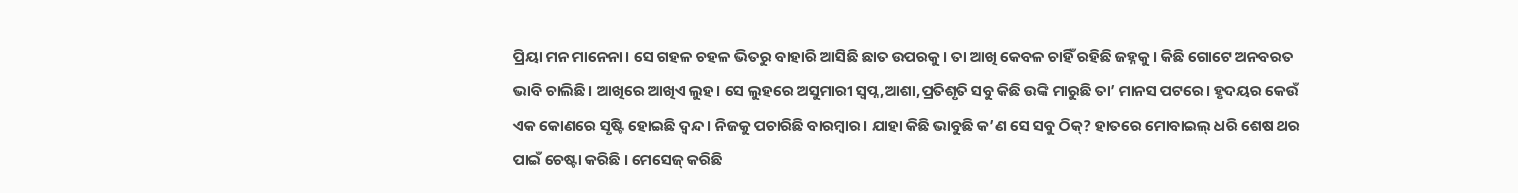ପ୍ରିୟା ମନ ମାନେନା। ସେ ଗହଳ ଚହଳ ଭିତରୁ ବାହାରି ଆସିଛି ଛାତ ଉପରକୁ। ତା ଆଖି କେବଳ ଚାହିଁ ରହିଛି ଜହ୍ନକୁ। କିଛି ଗୋଟେ ଅନବରତ ଭାବି ଚାଲିଛି। ଆଖିରେ ଆଖିଏ ଲୁହ। ସେ ଲୁହରେ ଅସୁମାରୀ ସ୍ୱପ୍ନ,ଆଶା,ପ୍ରତିଶୃତି ସବୁ କିଛି ଉଙ୍କି ମାରୁଛି ତା’ ମାନସ ପଟରେ। ହୃଦୟର କେଉଁ ଏକ କୋଣରେ ସୃଷ୍ଟି ହୋଇଛି ଦ୍ୱନ୍ଦ। ନିଜକୁ ପଚାରିଛି ବାରମ୍ବାର। ଯାହା କିଛି ଭାବୁଛି କ’ଣ ସେ ସବୁ ଠିକ୍? ହାତରେ ମୋବାଇଲ୍ ଧରି ଶେଷ ଥର ପାଇଁ ଚେଷ୍ଟା କରିଛି । ମେସେଜ୍ କରିଛି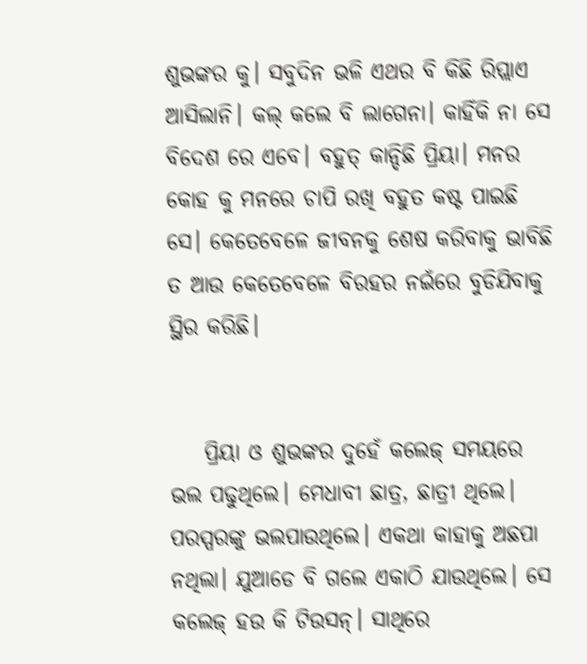ଶୁଭଙ୍କର କୁ। ସବୁଦିନ ଭଳି ଏଥର ବି କିଛି ରିପ୍ଲାଏ ଆସିଲାନି। କଲ୍ କଲେ ବି ଲାଗେନା। କାହିଁକି ନା ସେ ବିଦେଶ ରେ ଏବେ। ବହୁତ୍ କାନ୍ଦିଛି ପ୍ରିୟା। ମନର କୋହ କୁ ମନରେ ଚାପି ରଖି ବହୁତ କଷ୍ଟ ପାଇଛି ସେ। କେତେବେଳେ ଜୀବନକୁ ଶେଷ କରିବାକୁ ଭାବିଛି ତ ଆଉ କେତେବେଳେ ବିରହର ନଇଁରେ ବୁଡିଯିବାକୁ ସ୍ଥିର କରିଛି।


    ପ୍ରିୟା ଓ ଶୁଭଙ୍କର ଦୁହେଁ କଲେଜ୍ ସମୟରେ ଭଲ ପଢୁଥିଲେ। ମେଧାବୀ ଛାତ୍ର, ଛାତ୍ରୀ ଥିଲେ। ପରସ୍ପରଙ୍କୁ ଭଲପାଉଥିଲେ। ଏକଥା କାହାକୁ ଅଛପା ନଥିଲା। ଯୁଆଡେ ବି ଗଲେ ଏକାଠି ଯାଉଥିଲେ। ସେ କଲେଜ୍ ହଉ କି ଟିଉସନ୍। ସାଥିରେ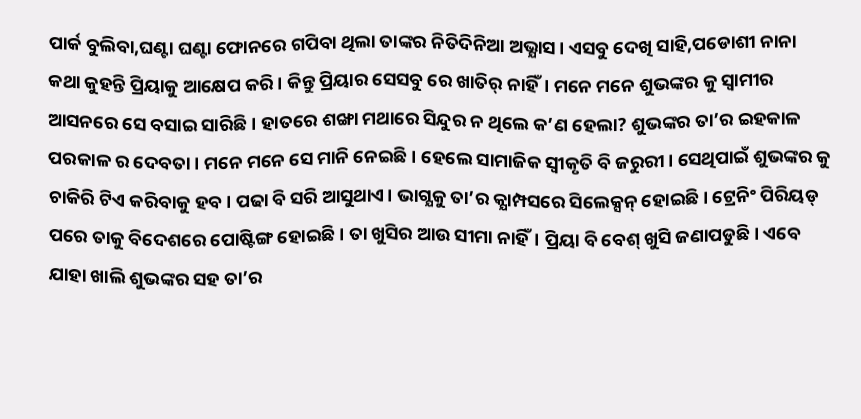ପାର୍କ ବୁଲିବା,ଘଣ୍ଟା ଘଣ୍ଟା ଫୋନରେ ଗପିବା ଥିଲା ତାଙ୍କର ନିତିଦିନିଆ ଅଭ୍ଯାସ। ଏସବୁ ଦେଖି ସାହି,ପଡୋଶୀ ନାନା କଥା କୁହନ୍ତି ପ୍ରିୟାକୁ ଆକ୍ଷେପ କରି। କିନ୍ତୁ ପ୍ରିୟାର ସେସବୁ ରେ ଖାତିର୍ ନାହିଁ। ମନେ ମନେ ଶୁଭଙ୍କର କୁ ସ୍ୱାମୀର ଆସନରେ ସେ ବସାଇ ସାରିଛି। ହାତରେ ଶଙ୍ଖା ମଥାରେ ସିନ୍ଦୁର ନ ଥିଲେ କ’ଣ ହେଲା? ଶୁଭଙ୍କର ତା’ର ଇହକାଳ ପରକାଳ ର ଦେବତା। ମନେ ମନେ ସେ ମାନି ନେଇଛି। ହେଲେ ସାମାଜିକ ସ୍ୱୀକୃତି ବି ଜରୁରୀ। ସେଥିପାଇଁ ଶୁଭଙ୍କର କୁ ଚାକିରି ଟିଏ କରିବାକୁ ହବ। ପଢା ବି ସରି ଆସୁଥାଏ। ଭାଗ୍ଯକୁ ତା’ର କ୍ଯାମ୍ପସରେ ସିଲେକ୍ସନ୍ ହୋଇଛି। ଟ୍ରେନିଂ ପିରିୟଡ୍ ପରେ ତାକୁ ବିଦେଶରେ ପୋଷ୍ଟିଙ୍ଗ ହୋଇଛି। ତା ଖୁସିର ଆଉ ସୀମା ନାହିଁ। ପ୍ରିୟା ବି ବେଶ୍ ଖୁସି ଜଣାପଡୁଛି। ଏବେ ଯାହା ଖାଲି ଶୁଭଙ୍କର ସହ ତା’ର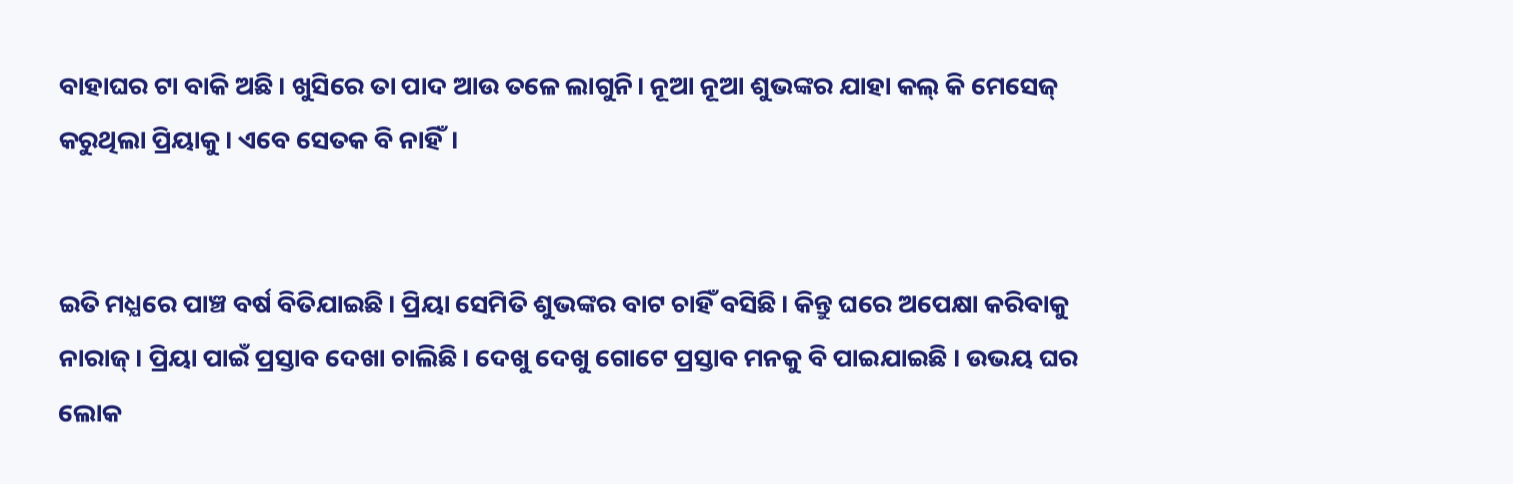ବାହାଘର ଟା ବାକି ଅଛି। ଖୁସିରେ ତା ପାଦ ଆଉ ତଳେ ଲାଗୁନି। ନୂଆ ନୂଆ ଶୁଭଙ୍କର ଯାହା କଲ୍ କି ମେସେଜ୍ କରୁଥିଲା ପ୍ରିୟାକୁ। ଏବେ ସେତକ ବି ନାହିଁ।


ଇତି ମଧ୍ଯରେ ପାଞ୍ଚ ବର୍ଷ ବିତିଯାଇଛି। ପ୍ରିୟା ସେମିତି ଶୁଭଙ୍କର ବାଟ ଚାହିଁ ବସିଛି। କିନ୍ତୁ ଘରେ ଅପେକ୍ଷା କରିବାକୁ ନାରାଜ୍। ପ୍ରିୟା ପାଇଁ ପ୍ରସ୍ତାବ ଦେଖା ଚାଲିଛି। ଦେଖୁ ଦେଖୁ ଗୋଟେ ପ୍ରସ୍ତାବ ମନକୁ ବି ପାଇଯାଇଛି । ଉଭୟ ଘର ଲୋକ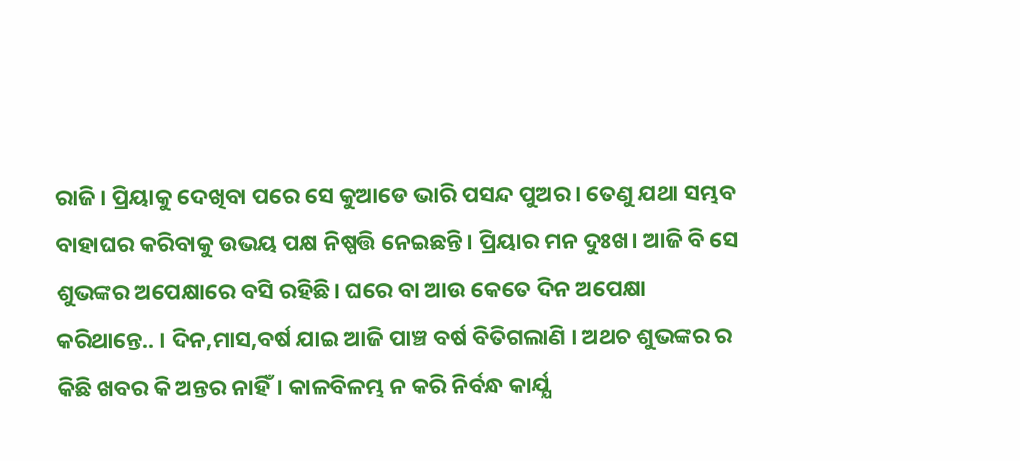ରାଜି। ପ୍ରିୟାକୁ ଦେଖିବା ପରେ ସେ କୁଆଡେ ଭାରି ପସନ୍ଦ ପୁଅର। ତେଣୁ ଯଥା ସମ୍ଭବ ବାହାଘର କରିବାକୁ ଉଭୟ ପକ୍ଷ ନିଷ୍ପତ୍ତି ନେଇଛନ୍ତି। ପ୍ରିୟାର ମନ ଦୁଃଖ। ଆଜି ବି ସେ ଶୁଭଙ୍କର ଅପେକ୍ଷାରେ ବସି ରହିଛି। ଘରେ ବା ଆଉ କେତେ ଦିନ ଅପେକ୍ଷା କରିଥାନ୍ତେ.. । ଦିନ,ମାସ,ବର୍ଷ ଯାଇ ଆଜି ପାଞ୍ଚ ବର୍ଷ ବିତିଗଲାଣି । ଅଥଚ ଶୁଭଙ୍କର ର କିଛି ଖବର କି ଅନ୍ତର ନାହିଁ। କାଳବିଳମ୍ଭ ନ କରି ନିର୍ବନ୍ଧ କାର୍ଯ୍ଯ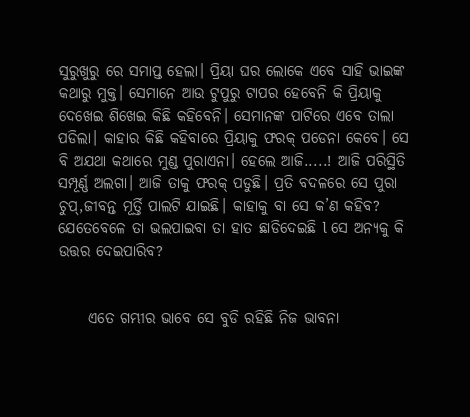ସୁରୁଖୁରୁ ରେ ସମାପ୍ତ ହେଲା। ପ୍ରିୟା ଘର ଲୋକେ ଏବେ ସାହି ଭାଇଙ୍କ କଥାରୁ ମୁକ୍ତ। ସେମାନେ ଆଉ ଟୁପୁରୁ ଟାପର ହେବେନି କି ପ୍ରିୟାକୁ ଦେଖେଇ ଶିଖେଇ କିଛି କହିବେନି। ସେମାନଙ୍କ ପାଟିରେ ଏବେ ତାଲା ପଡିଲା। କାହାର କିଛି କହିବାରେ ପ୍ରିୟାକୁ ଫରକ୍ ପଡେନା କେବେ। ସେ ବି ଅଯଥା କଥାରେ ମୁଣ୍ଡ ପୁରାଏନା। ହେଲେ ଆଜି.....! ଆଜି ପରିସ୍ଥିତି ସମ୍ପୂର୍ଣ୍ଣ ଅଲଗା। ଆଜି ତାକୁ ଫରକ୍ ପଡୁଛି। ପ୍ରତି ବଦଳରେ ସେ ପୁରା ଚୁପ୍,ଜୀବନ୍ତ ମୂର୍ତ୍ତି ପାଲଟି ଯାଇଛି। କାହାକୁ ବା ସେ କ’ଣ କହିବ? ଯେତେବେଳେ ତା ଭଲପାଇବା ତା ହାତ ଛାଡିଦେଇଛି l ସେ ଅନ୍ଯକୁ କି ଉତ୍ତର ଦେଇପାରିବ?


     ଏତେ ଗମ୍ଭୀର ଭାବେ ସେ ବୁଡି ରହିଛି ନିଜ ଭାବନା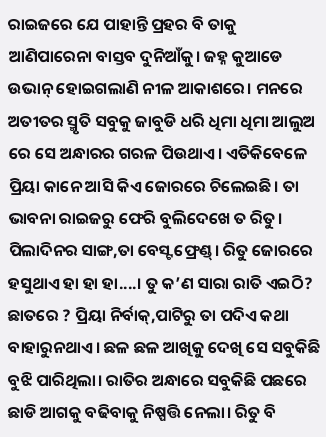ରାଇଜରେ ଯେ ପାହାନ୍ତି ପ୍ରହର ବି ତାକୁ ଆଣିପାରେନା ବାସ୍ତବ ଦୁନିଆଁକୁ। ଜହ୍ନ କୁଆଡେ ଉଭାନ୍ ହୋଇଗଲାଣି ନୀଳ ଆକାଶରେ। ମନରେ ଅତୀତର ସ୍ମୃତି ସବୁକୁ ଜାବୁଡି ଧରି ଧିମା ଧିମା ଆଲୁଅ ରେ ସେ ଅନ୍ଧାରର ଗରଳ ପିଉଥାଏ। ଏତିକିବେଳେ ପ୍ରିୟା କାନେ ଆସି କିଏ ଜୋରରେ ଚିଲେଇଛି। ତା ଭାବନା ରାଇଜରୁ ଫେରି ବୁଲିଦେଖେ ତ ରିତୁ। ପିଲାଦିନର ସାଙ୍ଗ,ତା ବେସ୍ଟ ଫ୍ରେଣ୍ଡ୍। ରିତୁ ଜୋରରେ ହସୁଥାଏ ହା ହା ହା....। ତୁ କ’ଣ ସାରା ରାତି ଏଇଠି? ଛାତରେ ? ପ୍ରିୟା ନିର୍ବାକ୍,ପାଟିରୁ ତା ପଦିଏ କଥା ବାହାରୁନଥାଏ। ଛଳ ଛଳ ଆଖିକୁ ଦେଖି ସେ ସବୁକିଛି ବୁଝି ପାରିଥିଲା। ରାତିର ଅନ୍ଧାରେ ସବୁକିଛି ପଛରେ ଛାଡି ଆଗକୁ ବଢିବାକୁ ନିଷ୍ପତ୍ତି ନେଲା। ରିତୁ ବି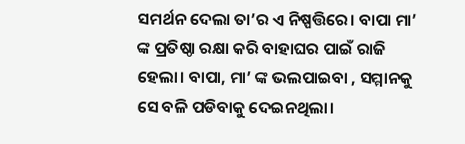ସମର୍ଥନ ଦେଲା ତା’ର ଏ ନିଷ୍ପତ୍ତିରେ। ବାପା ମା’ ଙ୍କ ପ୍ରତିଷ୍ଠା ରକ୍ଷା କରି ବାହାଘର ପାଇଁ ରାଜି ହେଲା। ବାପା, ମା’ ଙ୍କ ଭଲପାଇବା , ସମ୍ମାନକୁ ସେ ବଳି ପଡିବାକୁ ଦେଇନଥିଲା।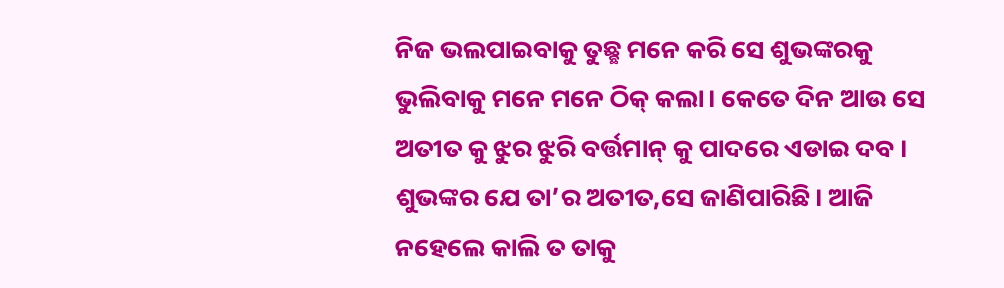ନିଜ ଭଲପାଇବାକୁ ତୁଛ୍ଛ ମନେ କରି ସେ ଶୁଭଙ୍କରକୁ ଭୁଲିବାକୁ ମନେ ମନେ ଠିକ୍ କଲା। କେତେ ଦିନ ଆଉ ସେ ଅତୀତ କୁ ଝୁର ଝୁରି ବର୍ତ୍ତମାନ୍ କୁ ପାଦରେ ଏଡାଇ ଦବ । ଶୁଭଙ୍କର ଯେ ତା’ର ଅତୀତ,ସେ ଜାଣିପାରିଛି। ଆଜି ନହେଲେ କାଲି ତ ତାକୁ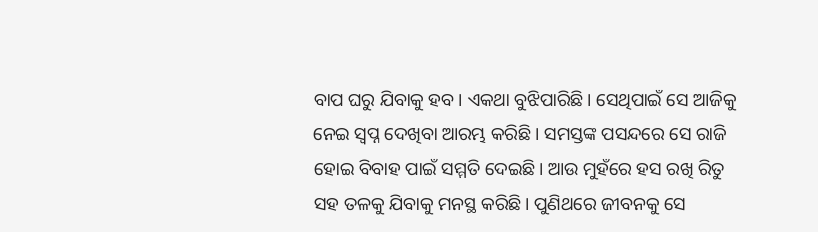ବାପ ଘରୁ ଯିବାକୁ ହବ। ଏକଥା ବୁଝିପାରିଛି। ସେଥିପାଇଁ ସେ ଆଜିକୁ ନେଇ ସ୍ୱପ୍ନ ଦେଖିବା ଆରମ୍ଭ କରିଛି । ସମସ୍ତଙ୍କ ପସନ୍ଦରେ ସେ ରାଜି ହୋଇ ବିବାହ ପାଇଁ ସମ୍ମତି ଦେଇଛି। ଆଉ ମୁହଁରେ ହସ ରଖି ରିତୁ ସହ ତଳକୁ ଯିବାକୁ ମନସ୍ଥ କରିଛି। ପୁଣିଥରେ ଜୀବନକୁ ସେ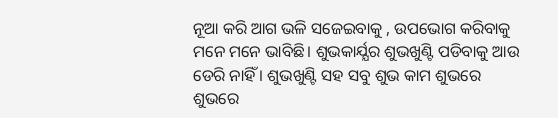ନୂଆ କରି ଆଗ ଭଳି ସଜେଇବାକୁ , ଉପଭୋଗ କରିବାକୁ ମନେ ମନେ ଭାବିଛି। ଶୁଭକାର୍ଯ୍ଯର ଶୁଭଖୁଣ୍ଟି ପଡିବାକୁ ଆଉ ଡେରି ନାହିଁ । ଶୁଭଖୁଣ୍ଟି ସହ ସବୁ ଶୁଭ କାମ ଶୁଭରେ ଶୁଭରେ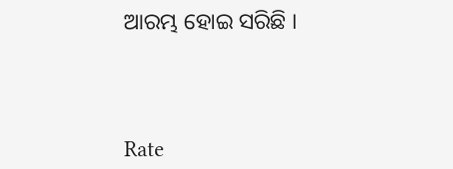ଆରମ୍ଭ ହୋଇ ସରିଛି ।



Rate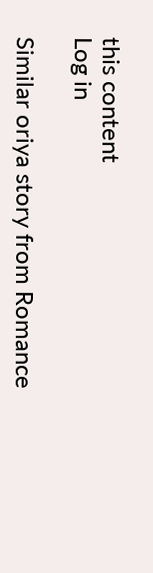this content
Log in

Similar oriya story from Romance